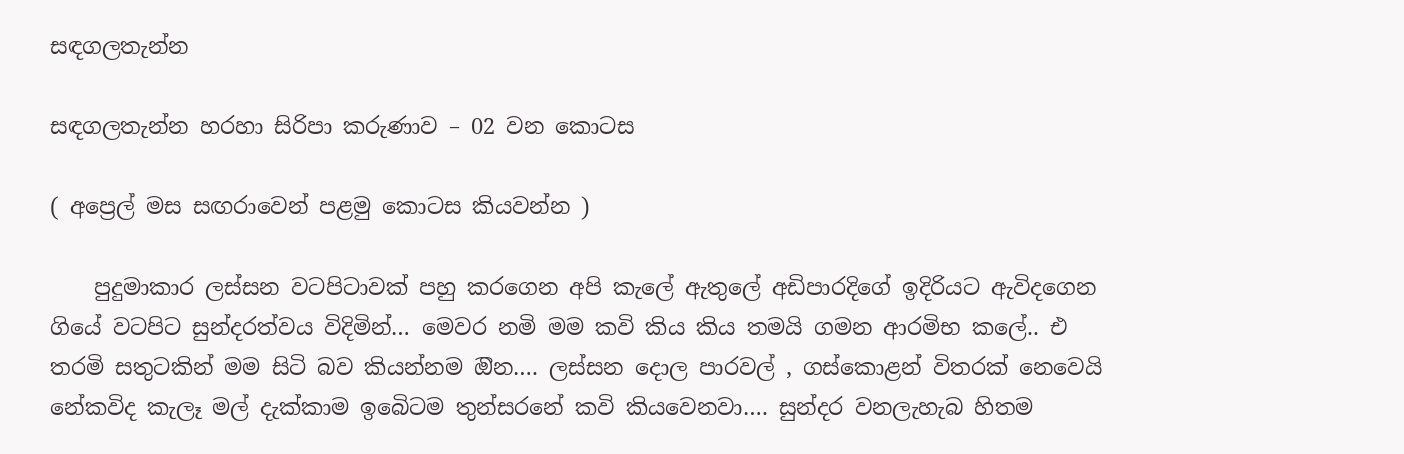සඳගලතැන්න

සඳගලතැන්න හරහා සිරිපා කරුණාව – 02 වන කොටස

( අප්‍රෙල් මස සඟරාවෙන් පළමු කොටස කියවන්න )

    පුදුමාකාර ලස්සන වටපිටාවක් පහු කරගෙන අපි කැලේ ඇතුලේ අඩිපාරදිගේ ඉදිරියට ඇවිදගෙන ගියේ වටපිට සුන්දරත්වය විදිමින්… මෙවර නමි මම කවි කිය කිය තමයි ගමන ආරමිභ කලේ.. එ තරමි සතුටකින් මම සිටි බව කියන්නම ඔින…. ලස්සන දොල පාරවල් , ගස්කොළන් විතරක් නෙවෙයි නේකවිද කැලෑ මල් දැක්කාම ඉබෙිටම තුන්සරනේ කවි කියවෙනවා…. සුන්දර වනලැහැබ හිතම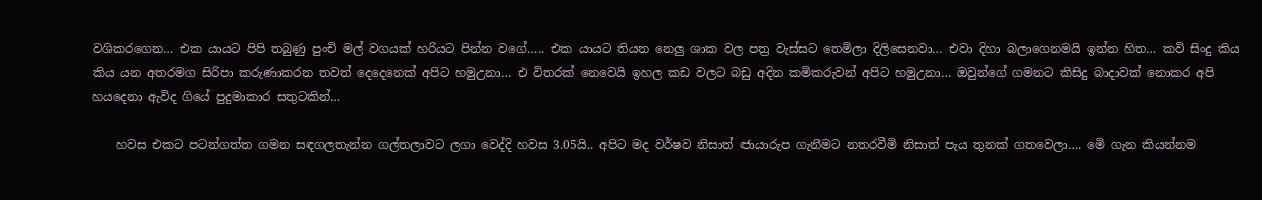වශිකරගෙන… එක යායට පිපි තබුණු පුංචි මල් වගයක් හරියට පින්න වගේ….. එක යායට තියන නෙලු ශාක වල පත්‍ර වැස්සට තෙමිලා දිලිසෙනවා… එවා දිහා බලාගෙනමයි ඉන්න හිත… කවි සිංදු කිය කිය යන අතරමග සිරිපා කරුණාකරන තවත් දෙදෙනෙක් අපිට හමුඋනා… එ විතරක් නෙවෙයි ඉහල කඩ වලට බඩු අදින කමිකරුවන් අපිට හමුඋනා… ඔවුන්ගේ ගමනට කිසිදු බාදාවක් නොකර අපි හයදෙනා ඇවිද ගියේ පුදුමාකාර සතුටකින්…

    හවස එකට පටන්ගත්ත ගමන සඳගලතැන්න ගල්තලාවට ලගා වෙද්දි හවස 3.05යි.. අපිට මද වර්ෂව නිසාත් ඦායාරුප ගැනීමට නතරවීමි නිසාත් පැය තුනක් ගතවෙලා…. මෙි ගැන කියන්නම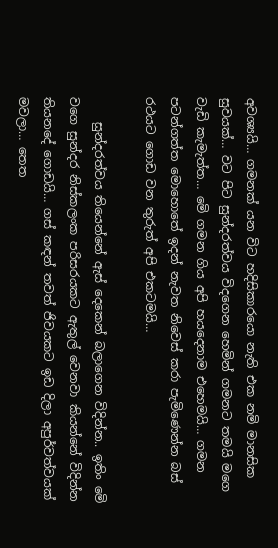අවශ්‍යයි… ගමනක් යන විට හදිසිකාරයො නැති එක නමි මානසික සුවයක්… වට පිට සුන්දරත්වය විදගෙන හෙමින් ගමනට තමයි මගෙ වැඩි කැමැත්ත… මෙි ගමන ගිය අපි හයදෙනාම එහෙමයි… ගමන පටන්ගත්ත මොහොතේ ඉදන් නැවත නිවෙස් කරා පැමිණෙන්න බස් රථයට ගොඩ වන තුරුත් අපි එකටමයි…

    සුන්දරත්වය තියෙන්නේ ඇස් දෙකෙන් බලාගෙන විදින්න.. ඉතිං මෙි වගෙ සුන්දර නිස්කලංක පරිසරයකට ඇතුල් වෙනවා කියන්නේ විදින්න තියනදේ ගොඩයි… ගස් කඳන් තවත් ජිවයකට ඉඩ දිලා අපුර්වත්වයක් මවලා… තෙත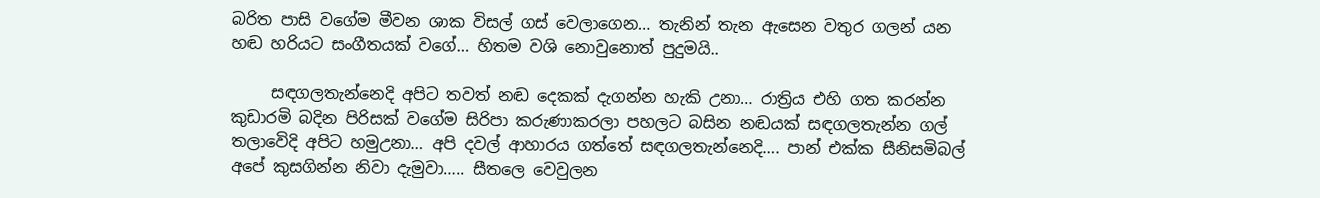බරිත පාසි වගේම මීවන ශාක විසල් ගස් වෙලාගෙන… තැනින් තැන ඇසෙන වතුර ගලන් යන හඬ හරියට සංගීතයක් වගේ… හිතම වශි නොවුනොත් පුදුමයි..

     සඳගලතැන්නෙදි අපිට තවත් නඬ දෙකක් දැගන්න හැකි උනා… රාත්‍රිය එහි ගත කරන්න කුඩාරමි බදින පිරිසක් වගේම සිරිපා කරුණාකරලා පහලට බසින නඬයක් සඳගලතැන්න ගල් තලාවෙිදි අපිට හමුඋනා… අපි දවල් ආහාරය ගත්තේ සඳගලතැන්නෙදි…. පාන් එක්ක සීනිසමිබල් අපේ කුසගින්න නිවා දැමුවා….. සීතලෙ වෙවුලන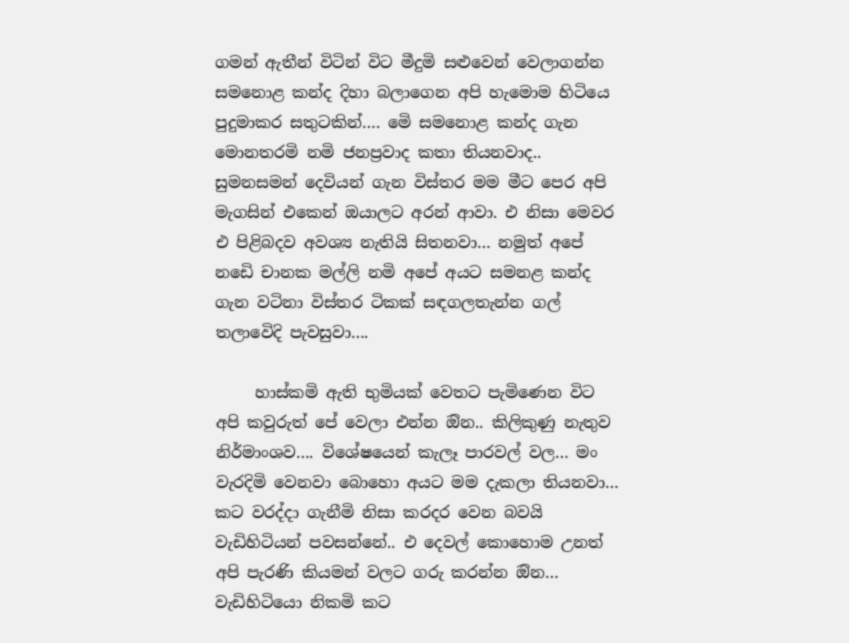ගමන් ඇතීන් විටින් විට මීදුමි සළුවෙන් වෙලාගන්න සමනොළ කන්ද දිහා බලාගෙන අපි හැමොම හිටියෙ පුදුමාකර සතුටකින්…. මෙි සමනොළ කන්ද ගැන මොනතරමි නමි ජනප්‍රවාද කතා තියනවාද.. සුමනසමන් දෙවියන් ගැන විස්තර මම මීට පෙර අපි මැගසින් එකෙන් ඔයාලට අරන් ආවා. එ නිසා මෙවර එ පිළිබදව අවශ්‍ය නැතියි සිතනවා… නමුත් අපේ නඩෙි චානක මල්ලි නමි අපේ අයට සමනළ කන්ද ගැන වටිනා විස්තර ටිකක් සඳගලතැන්න ගල් තලාවෙිදි පැවසුවා….

     හාස්කමි ඇති භුමියක් වෙතට පැමිණෙන විට අපි කවුරුත් පේ වෙලා එන්න ඔින.. කිලිකුණු නැතුව නිර්මාංශව…. විශේෂයෙන් කැලෑ පාරවල් වල… මං වැරදිමි වෙනවා බොහො අයට මම දැකලා තියනවා… කට වරද්දා ගැනීමි නිසා කරදර වෙන බවයි වැඩිහිටියන් පවසන්නේ.. එ දෙවල් කොහොම උනත් අපි පැරණි කියමන් වලට ගරු කරන්න ඔින… වැඩිහිටියො නිකමි කට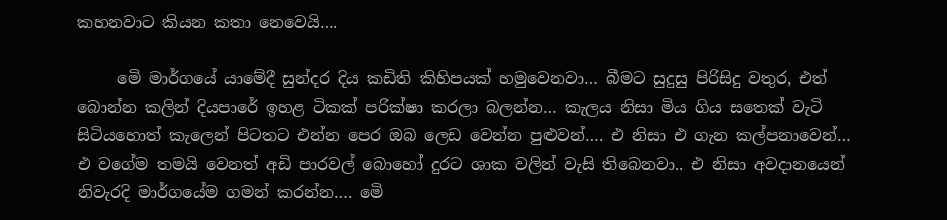කහනවාට කියන කතා නෙවෙයි….

     මෙි මාර්ගයේ යාමේදී සුන්දර දිය කඩිති කිහිපයක් හමුවෙනවා… බීමට සුදුසු පිරිසිදු වතුර, එත් බොන්න කලින් දියපාරේ ඉහළ ටිකක් පරික්ෂා කරලා බලන්න… කැලය නිසා මිය ගිය සතෙක් වැටි සිටියහොත් කැලෙන් පිටතට එන්න පෙර ඔබ ලෙඩ වෙන්න පුළුවන්…. එ නිසා එ ගැන කල්පනාවෙන්… එ වගේම තමයි වෙනත් අඩි පාරවල් බොහෝ දුරට ශාක වලින් වැසි තිබෙනවා.. එ නිසා අවදානයෙන් නිවැරදි මාර්ගයේම ගමන් කරන්න…. මෙි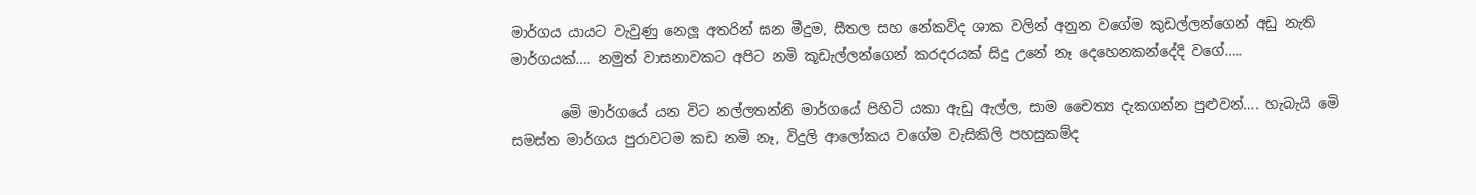මාර්ගය යායට වැවුණු නෙලූ අතරින් ඝන මීදුම, සීතල සහ නේකවිද ශාක වලින් අනුන වගේම කුඩල්ලන්ගෙන් අඩු නැති  මාර්ගයක්…. නමුත් වාසනාවකට අපිට නමි කූඩැල්ලන්ගෙන් කරදරයක් සිදු උනේ නෑ දෙහෙනකන්දේදි වගේ…..

       මෙි මාර්ගයේ යන විට නල්ලතන්නි මාර්ගයේ පිහිටි යකා ඇඩු ඇල්ල, සාම චෛත්‍ය දැකගන්න පුළුවන්…. හැබැයි මෙි සමස්ත මාර්ගය පුරාවටම කඩ නමි නෑ, විදුලි ආලෝකය වගේම වැසිකිලි පහසුකම්ද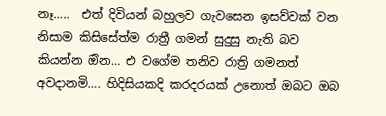නෑ…..  එත් දිවියන් බහුලව ගැවසෙන ඉසව්වක් වන නිසාම කිසිසේත්ම රාත්‍රී ගමන් සුදුසු නැති බව කියන්න ඔින… එ වගේම තනිව රාත්‍රි ගමනත් අවදානමි…. හිදිසියකදි කරදරයක් උනොත් ඔබට ඔබ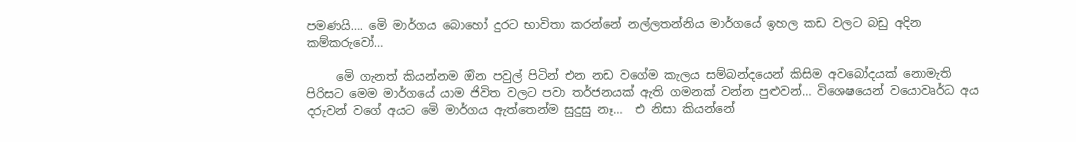පමණයි…. මෙි මාර්ගය බොහෝ දුරට භාවිතා කරන්නේ නල්ලතන්නිය මාර්ගයේ ඉහල කඩ වලට බඩු අදින කම්කරුවෝ…

     මෙි ගැනත් කියන්නම ඔින පවුල් පිටින් එන නඩ වගේම කැලය සම්බන්දයෙන් කිසිම අවබෝදයක් නොමැති පිරිසට මෙම මාර්ගයේ යාම ජිවිත වලට පවා තර්ජනයක් ඇති ගමනක් වන්න පුළුවන්… විශෙෂයෙන් වයොවෘර්ධ අය දරුවන් වගේ අයට මෙි මාර්ගය ඇත්තෙන්ම සුදුසු නෑ…  එ නිසා කියන්නේ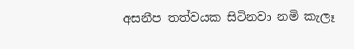අසනීප තත්වයක සිටිනවා නමි කැලෑ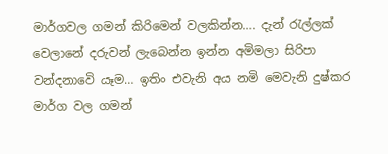මාර්ගවල ගමන් කිරිමෙන් වලකින්න…. දැන් රැල්ලක් වෙලානේ දරුවන් ලැබෙන්න ඉන්න අමිමලා සිරිපා වන්දනාවෙි යෑම… ඉතිං එවැනි අය නමි මෙවැනි දුෂ්කර මාර්ග වල ගමන්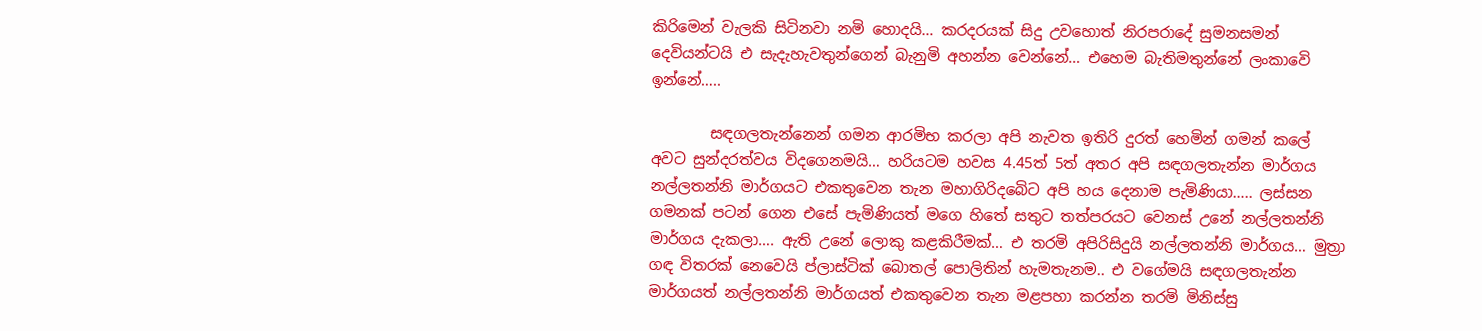කිරිමෙන් වැලකි සිටිනවා නමි හොදයි… කරදරයක් සිදු උවහොත් නිරපරාදේ සුමනසමන් දෙවියන්ටයි එ සැදැහැවතුන්ගෙන් බැනුමි අහන්න වෙන්නේ… එහෙම බැතිමතුන්නේ ලංකාවෙි ඉන්නේ…..

        සඳගලතැන්නෙන් ගමන ආරමිභ කරලා අපි නැවත ඉතිරි දුරත් හෙමින් ගමන් කලේ අවට සුන්දරත්වය විදගෙනමයි… හරියටම හවස 4.45ත් 5ත් අතර අපි සඳගලතැන්න මාර්ගය නල්ලතන්නි මාර්ගයට එකතුවෙන තැන මහාගිරිදබෙිට අපි හය දෙනාම පැමිණියා….. ලස්සන ගමනක් පටන් ගෙන එසේ පැමිණියත් මගෙ හිතේ සතුට තත්පරයට වෙනස් උනේ නල්ලතන්නි මාර්ගය දැකලා…. ඇති උනේ ලොකු කළකිරීමක්… එ තරමි අපිරිසිදුයි නල්ලතන්නි මාර්ගය… මුත්‍රා ගඳ විතරක් නෙවෙයි ප්ලාස්ටික් බොතල් පොලිතින් හැමතැනම.. එ වගේමයි සඳගලතැන්න මාර්ගයත් නල්ලතන්නි මාර්ගයත් එකතුවෙන තැන මළපහා කරන්න තරමි මිනිස්සු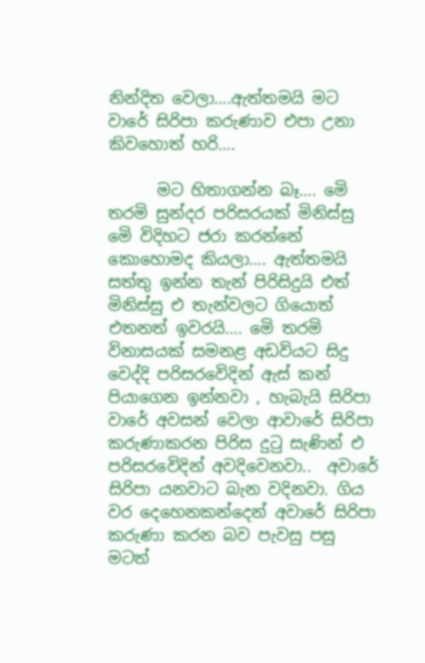නින්දිත වෙලා….ඇත්තමයි මට වාරේ සිරිපා කරුණාව එපා උනා කිවහොත් හරි….

      මට හිතාගන්න බෑ…. මෙි තරමි සුන්දර පරිසරයක් මිනිස්සු මෙි විදිහට ජරා කරන්නේ කොහොමද කියලා…. ඇත්තමයි සත්තු ඉන්න තැන් පිරිසිදුයි එත් මිනිස්සු එ තැන්වලට ගියොත් එතනත් ඉවරයි…. මෙි තරමි විනාසයක් සමනළ අඩවියට සිදු වෙද්දි පරිසරවෙිදින් ඇස් කන් පියාගෙන ඉන්නවා , හැබැයි සිරිපා වාරේ අවසන් වෙලා ආවාරේ සිරිපා කරුණාකරන පිරිස දුටු සැණින් එ පරිසරවෙිදින් අවදිවෙනවා..  අවාරේ සිරිපා යනවාට බැන වදිනවා. ගිය වර දෙහෙනකන්දෙන් අවාරේ සිරිපා කරුණා කරන බව පැවසු පසු මටත්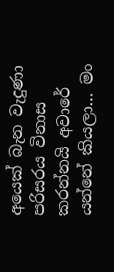අයෙක් බැන වැදුණා පරිසරය විනාස කරන්නයි අවාරේ යන්නේ කියලා… මං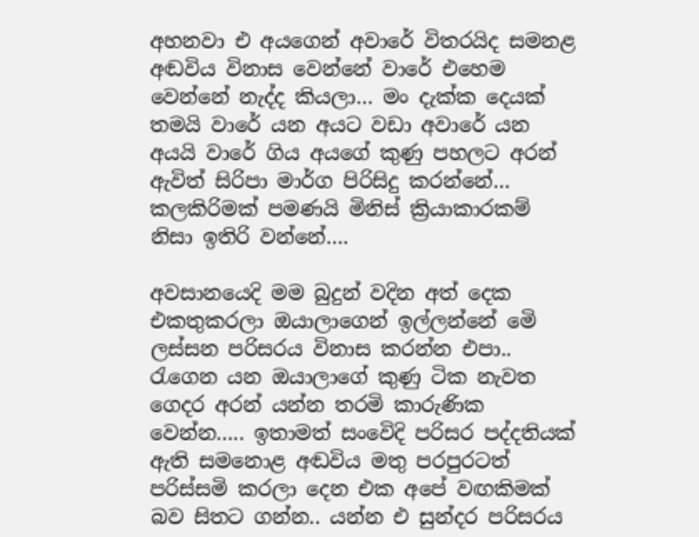අහනවා එ අයගෙන් අවාරේ විතරයිද සමනළ අඬවිය විනාස වෙන්නේ වාරේ එහෙම වෙන්නේ නැද්ද කියලා… මං දැක්ක දෙයක් තමයි වාරේ යන අයට වඩා අවාරේ යන අයයි වාරේ ගිය අයගේ කුණු පහලට අරන් ඇවිත් සිරිපා මාර්ග පිරිසිදු කරන්නේ… කලකිරිමක් පමණයි මිනිස් ක්‍රියාකාරකම් නිසා ඉතිරි වන්නේ….

අවසානයෙදි මම බුදුන් වදින අත් දෙක එකතුකරලා ඔයාලාගෙන් ඉල්ලන්නේ මෙි ලස්සන පරිසරය විනාස කරන්න එපා.. රැගෙන යන ඔයාලාගේ කුණු ටික නැවත ගෙදර අරන් යන්න තරමි කාරුණික වෙන්න….. ඉතාමත් සංවෙිදි පරිසර පද්දතියක් ඇති සමනොළ අඬවිය මතු පරපුරටත් පරිස්සමි කරලා දෙන එක අපේ වඟකිමක් බව සිතට ගන්න.. යන්න එ සුන්දර පරිසරය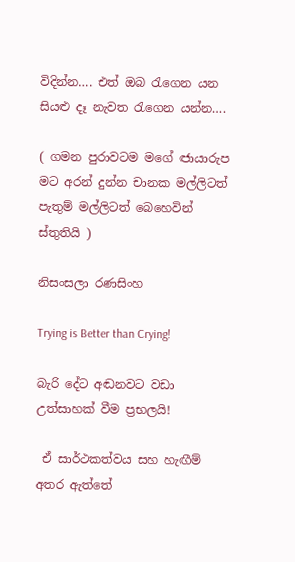විදින්න…. එත් ඔබ රැගෙන යන සියළු දෑ නැවත රැගෙන යන්න….

( ගමන පුරාවටම මගේ ඦායාරුප මට අරන් දුන්න චානක මල්ලිටත් පැතුම් මල්ලිටත් බෙහෙවින් ස්තුතියි )

නිසංසලා රණසිංහ

Trying is Better than Crying!

බැරි දේට අඬනවට වඩා උත්සාහක් වීම ප්‍රභලයි!

 ඒ සාර්ථකත්වය සහ හැඟීම් අතර ඇත්තේ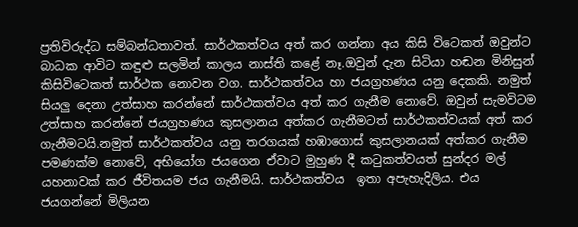ප්‍රතිවිරුද්ධ සම්බන්ධතාවත්. සාර්ථකත්වය අත් කර ගන්නා අය කිසි විටෙකත් ඔවුන්ට බාධක ආවිට කඳුළු සලමින් කාලය නාස්ති කළේ නෑ.ඔවුන් දැන සිටියා හඬන මිනිසුන් කිසිවිටෙකත් සාර්ථක නොවන වග. සාර්ථකත්වය හා ජයග්‍රහණය යනු දෙකකි. නමුත් සියලු දෙනා උත්සාහ කරන්නේ සාර්ථකත්වය අත් කර ගැනීම නොවේ. ඔවුන් සැමවිටම උත්සාහ කරන්නේ ජයග්‍රහණය කුසලානය අත්කර ගැනීමටත් සාර්ථකත්වයක් අත් කර ගැනීමටයි.නමුත් සාර්ථකත්වය යනු තරගයක් හඹාගොස් කුසලානයක් අත්කර ගැනීම  පමණක්ම නොවේ, අභියෝග ජයගෙන ඒවාට මුහුණ දී කටුකත්වයත් සුන්දර මල්  යහනාවක් කර ජීවිතයම ජය ගැනීමයි. සාර්ථකත්වය  ඉතා අපැහැදිලිය. එය ජයගන්නේ මිලියන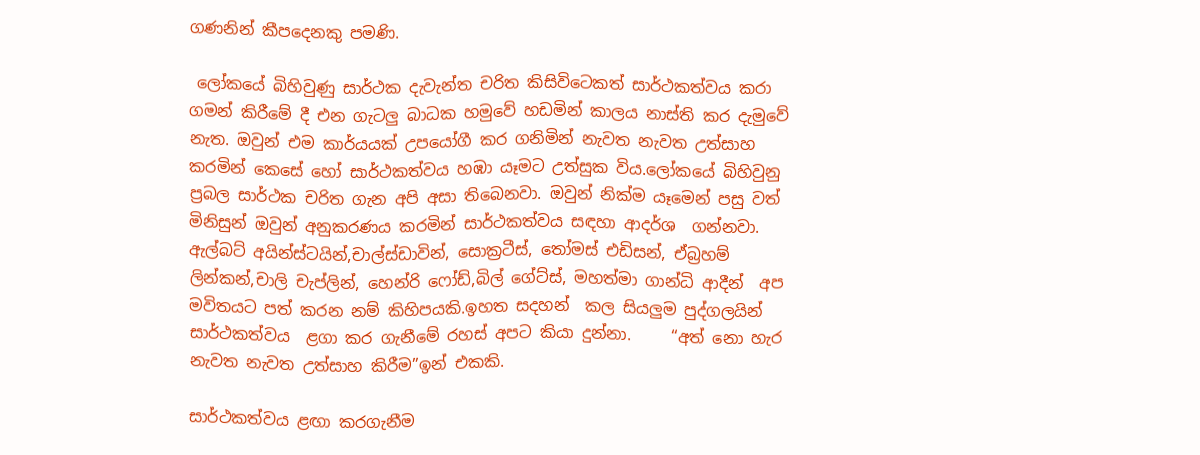ගණනින් කීපදෙනකු පමණි.

 ලෝකයේ බිහිවුණු සාර්ථක දැවැන්ත චරිත කිසිවිටෙකත් සාර්ථකත්වය කරා ගමන් කිරීමේ දී එන ගැටලු බාධක හමුවේ හඩමින් කාලය නාස්ති කර දැමුවේ නැත. ඔවුන් එම කාර්යයක් උපයෝගී කර ගනිමින් නැවත නැවත උත්සාහ කරමින් කෙසේ හෝ සාර්ථකත්වය හඹා යෑමට උත්සුක විය.ලෝකයේ බිහිවුනු ප්‍රබල සාර්ථක චරිත ගැන අපි අසා තිබෙනවා. ඔවුන් නික්ම යෑමෙන් පසු වත් මිනිසුන් ඔවුන් අනුකරණය කරමින් සාර්ථකත්වය සඳහා ආදර්ශ  ගන්නවා. ඇල්බට් අයින්ස්ටයින්,චාල්ස්ඩාවින්, සොක්‍රටීස්, තෝමස් එඩිසන්, ඒබ්‍රහම් ලින්කන්,චාලි චැප්ලින්, හෙන්රි ෆෝඩ්,බිල් ගේට්ස්, මහත්මා ගාන්ධි ආදීන්  අප මවිතයට පත් කරන නම් කිහිපයකි.ඉහත සදහන්  කල සියලුම පුද්ගලයින්  සාර්ථකත්වය  ළගා කර ගැනීමේ රහස් අපට කියා දුන්නා.     “අත් නො හැර නැවත නැවත උත්සාහ කිරීම”ඉන් එකකි.

සාර්ථකත්වය ළඟා කරගැනීම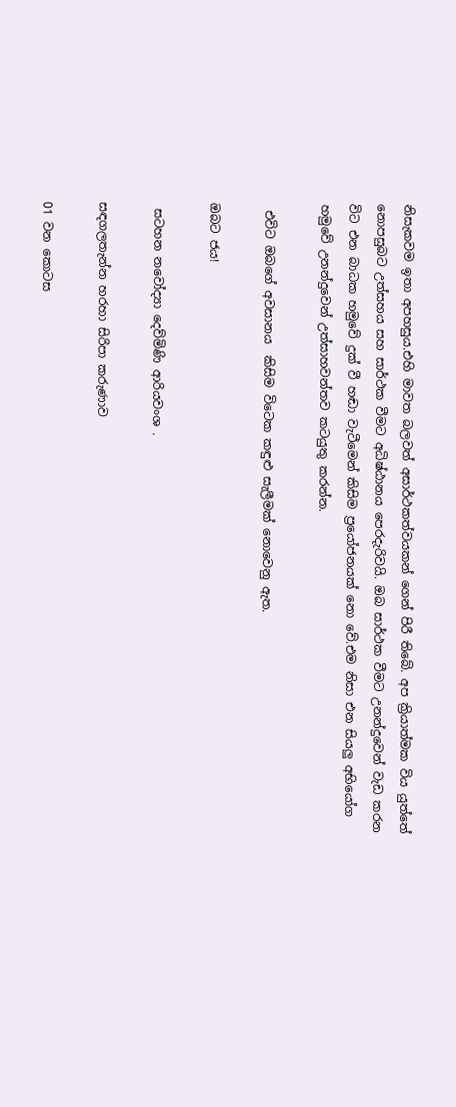නිසැකවම ඉතා අපහසුය.එහි මාවත බලවත් අසාර්ථකත්වයකන් ගෙන් පිරී තිබේ. අප ක්‍රියාත්මක විය යුත්තේ නොපසුබට උත්සහය සහ සාර්ථක වීමට අධිෂ්ඨානය පෙරදැරිවයි. ඔබ සාර්ථක වීමට උනන්දුවෙන් වැඩ කරන විට එන බාධක හමුවේ දුක් වී හඬා වැටීමෙන් කිසිම ප්‍රයෝජනයක් නො වේ.එම නිසා එන සියලු අභියෝග හමුවේ උනන්දුවෙන් උත්සාහවන්තව කටයුතු කරන්න.

 එවිට ඔබගේ අවසානය  කිසිම විටෙක කඳුළු සැලීමක් නොවෙනු ඇත.

ඔබට ජය!

 සටහන නවෝද්‍යා දෙව්මිණි ආරියවංශ .

සඳගලතැන්න හරහා සිරිපා කරුණාව

01 වන කොටස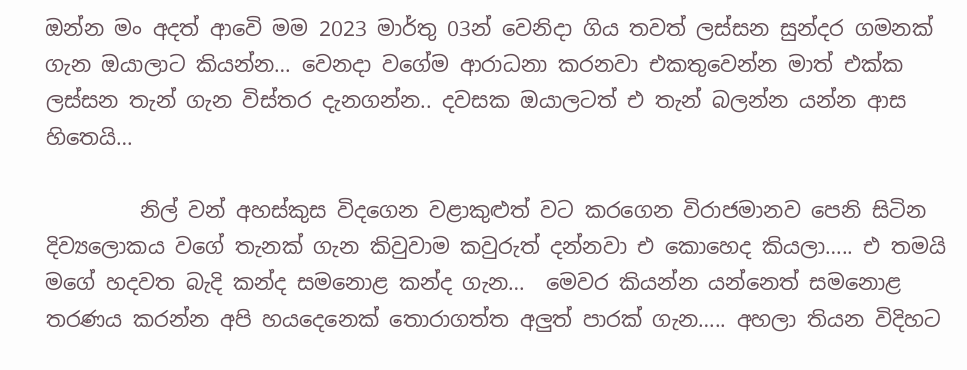ඔන්න මං අදත් ආවෙි මම 2023 මාර්තු 03න් වෙනිදා ගිය තවත් ලස්සන සුන්දර ගමනක් ගැන ඔයාලාට කියන්න… වෙනදා වගේම ආරාධනා කරනවා එකතුවෙන්න මාත් එක්ක ලස්සන තැන් ගැන විස්තර දැනගන්න.. දවසක ඔයාලටත් එ තැන් බලන්න යන්න ආස හිතෙයි…

         නිල් වන් අහස්කුස විදගෙන වළාකුළුත් වට කරගෙන විරාජමානව පෙනි සිටින දිව්‍යලොකය වගේ තැනක් ගැන කිවුවාම කවුරුත් දන්නවා එ කොහෙද කියලා….. එ තමයි මගේ හදවත බැදි කන්ද සමනොළ කන්ද ගැන…  මෙවර කියන්න යන්නෙත් සමනොළ තරණය කරන්න අපි හයදෙනෙක් තොරාගත්ත අලුත් පාරක් ගැන….. අහලා තියන විදිහට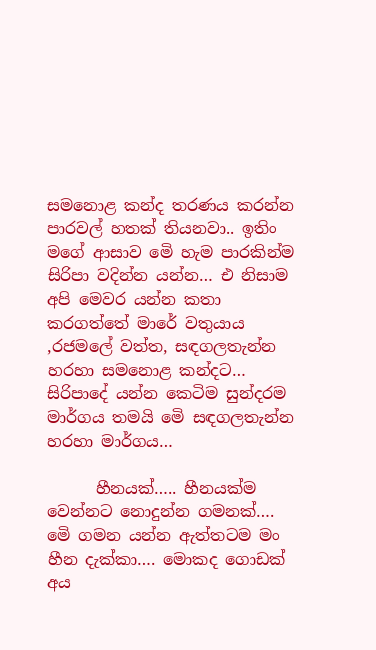සමනොළ කන්ද තරණය කරන්න පාරවල් හතක් තියනවා.. ඉතිං මගේ ආසාව මෙි හැම පාරකින්ම සිරිපා වදින්න යන්න… එ නිසාම අපි මෙවර යන්න කතා කරගත්තේ මාරේ වතුයාය ,රජමලේ වත්ත, සඳගලතැන්න හරහා සමනොළ කන්දට… සිරිපාදේ යන්න කෙටිම සුන්දරම මාර්ගය තමයි මෙි සඳගලතැන්න හරහා මාර්ගය…

      හීනයක්….. හීනයක්ම වෙන්නට නොදුන්න ගමනක්…. මෙි ගමන යන්න ඇත්තටම මං හීන දැක්කා…. මොකද ගොඩක් අය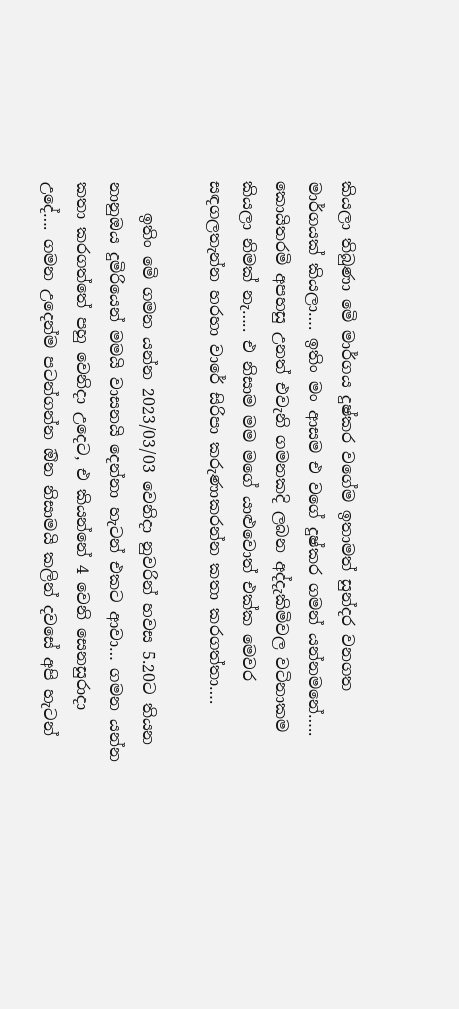කියලා තිබුණා මෙි මාර්ගය දුෂ්කර වගේම ඉතාමත් සුන්දර වනගත මාර්ගයක් කියලා…. ඉතිං මං ආසම එ වගේ දුෂ්කර ගමන් යන්නමනේ….. කොයිතරමි අපහසු උනත් එවැනි ගමනකදි ලබන අද්දැකිමිවල වටිනාකම කියලා නිමක් නැ….. එ නිසාම මම මගේ යාළුවොත් එක්ක මෙවර සඳගලතැන්න හරහා වාරේ සිරිපා කරුණාකරන්න කතා කරගත්තා….

    ඉතිං මෙි ගමන යන්න 2023/03/03 වෙනිදා නුවරින් හවස 5.20ට තියන නානුඔය දුමිරියෙන් මමයි වාසනයි දෙන්නා හැටන් එකට ආවා… ගමන යන්න කතා කරගත්තේ පහු වෙනිදා උදෙට, එ කියන්නේ 4 වෙනි සෙනසුරාදා උදේ…. ගමන උදෙන්ම පටන්ගන්න ඔින නිසාමයි කලින් දවසේ අපි හැටන්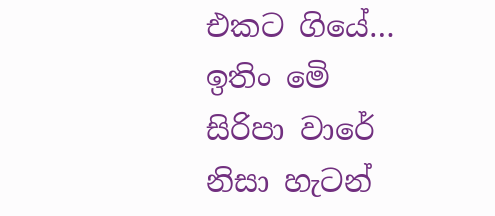එකට ගියේ… ඉතිං මෙි සිරිපා වාරේ නිසා හැටන්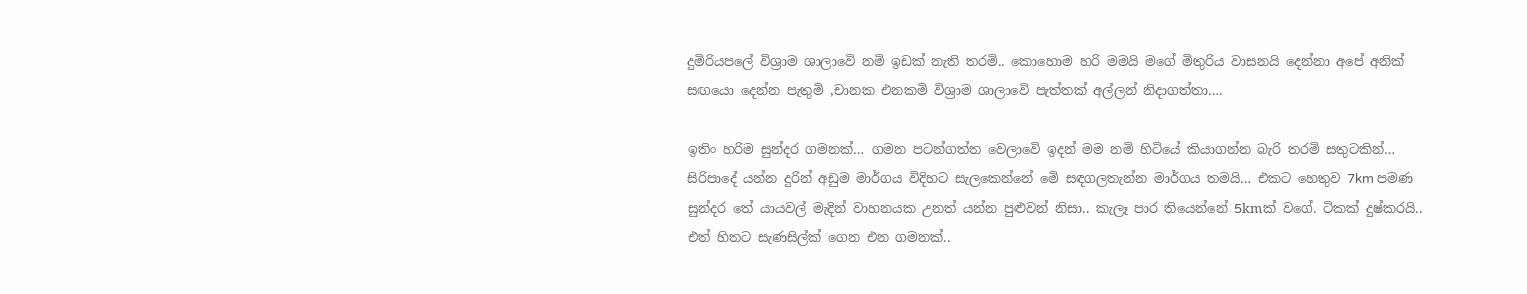දුමිරියපලේ විශ්‍රාම ශාලාවෙි නමි ඉඩක් නැති තරමි.. කොහොම හරි මමයි මගේ මිතුරිය වාසනයි දෙන්නා අපේ අනික් සඟයො දෙන්න පැතුමි ,චානක එනකමි විශ්‍රාම ශාලාවෙි පැත්තක් අල්ලන් නිදාගත්තා….

ඉතිං හරිම සුන්දර ගමනක්… ගමන පටන්ගත්ත වෙලාවෙි ඉදන් මම නමි හිටියේ කියාගන්න බැරි තරමි සතුටකින්… සිරිපාදේ යන්න දුරින් අඩුම මාර්ගය විදිහට සැලකෙන්නේ මෙි සඳගලතැන්න මාර්ගය තමයි… එකට හෙතුව 7km පමණ සුන්දර තේ යායවල් මැදින් වාහනයක උනත් යන්න පුළුවන් නිසා.. කැලෑ පාර තියෙන්නේ 5kmක් වගේ. ටිකක් දුෂ්කරයි.. එත් හිතට සැණසිල්ක් ගෙන එන ගමනක්..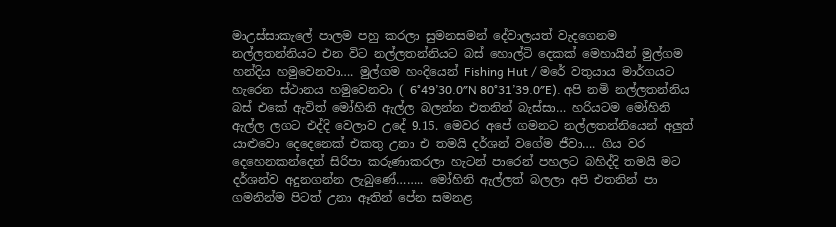මාඋස්සාකැලේ පාලම පහු කරලා සුමනසමන් දේවාලයත් වැදගෙනම නල්ලතන්නියට එන විට නල්ලතන්නියට බස් හොල්ටි දෙකක් මෙහායින් මුල්ගම හන්දිය හමුවෙනවා…. මුල්ගම හංදියෙන් Fishing Hut / මරේ වතුයාය මාර්ගයට හැරෙන ස්ථානය හමුවෙනවා ( 6°49’30.0″N 80°31’39.0″E). අපි නමි නල්ලතන්නිය බස් එකේ ඇවිත් මෝහිනි ඇල්ල බලන්න එතනින් බැස්සා… හරියටම මෝහිනි ඇල්ල ලගට එද්දි වෙලාව උදේ 9.15. මෙවර අපේ ගමනට නල්ලතන්නියෙන් අලුත් යාළුවො දෙදෙනෙක් එකතු උනා එ තමයි දර්ශන් වගේම ජීවා…. ගිය වර දෙහෙනකන්දෙන් සිරිපා කරුණාකරලා හැටන් පාරෙන් පහලට බහිද්දි තමයි මට දර්ශන්ව අදුනගන්න ලැබුණේ…….. මෝහිනි ඇල්ලත් බලලා අපි එතනින් පා ගමනින්ම පිටත් උනා ඈතින් පේන සමනළ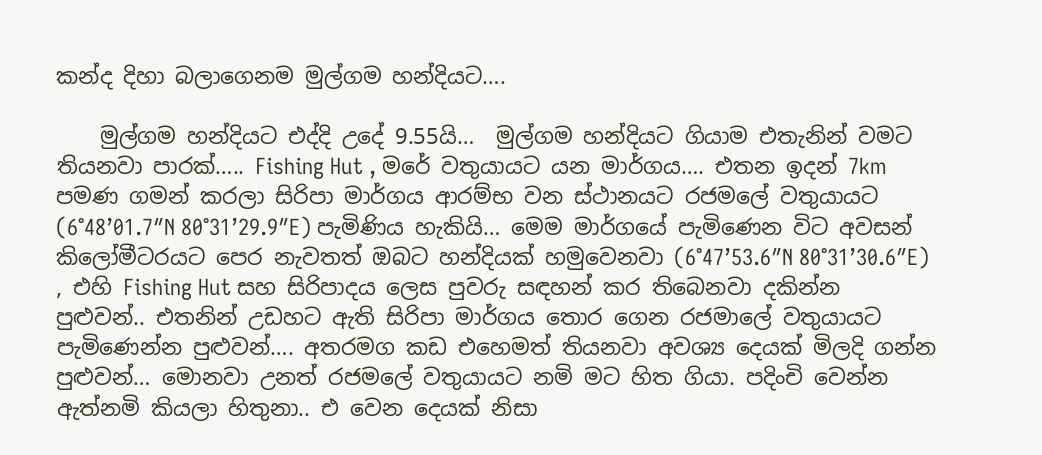කන්ද දිහා බලාගෙනම මුල්ගම හන්දියට….

    මුල්ගම හන්දියට එද්දි උදේ 9.55යි…  මුල්ගම හන්දියට ගියාම එතැනින් වමට තියනවා පාරක්….. Fishing Hut , මරේ වතුයායට යන මාර්ගය…. එතන ඉදන් 7km පමණ ගමන් කරලා සිරිපා මාර්ගය ආරම්භ වන ස්ථානයට රජමලේ වතුයායට (6°48’01.7″N 80°31’29.9″E) පැමිණිය හැකියි… මෙම මාර්ගයේ පැමිණෙන විට අවසන් කිලෝමීටරයට පෙර නැවතත් ඔබට හන්දියක් හමුවෙනවා (6°47’53.6″N 80°31’30.6″E) , එහි Fishing Hut සහ සිරිපාදය ලෙස පුවරු සඳහන් කර තිබෙනවා දකින්න පුළුවන්.. එතනින් උඩහට ඇති සිරිපා මාර්ගය තොර ගෙන රජමාලේ වතුයායට පැමිණෙන්න පුළුවන්…. අතරමග කඩ එහෙමත් තියනවා අවශ්‍ය දෙයක් මිලදි ගන්න පුළුවන්… මොනවා උනත් රජමලේ වතුයායට නමි මට හිත ගියා. පදිංචි වෙන්න ඇත්නමි කියලා හිතුනා.. එ වෙන දෙයක් නිසා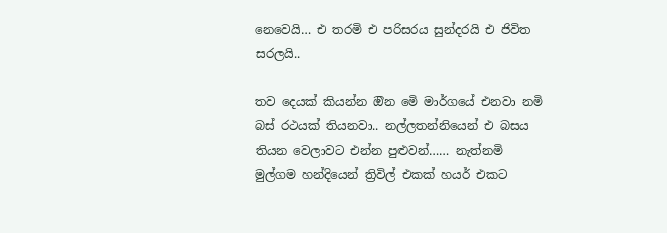නෙවෙයි… එ තරමි එ පරිසරය සුන්දරයි එ ජිවිත සරලයි..

තව දෙයක් කියන්න ඔින මෙි මාර්ගයේ එනවා නමි බස් රථයක් තියනවා.. නල්ලතන්නියෙන් එ බසය තියන වෙලාවට එන්න පුළුවන්…… නැත්නමි මුල්ගම හන්දියෙන් ත්‍රිවිල් එකක් හයර් එකට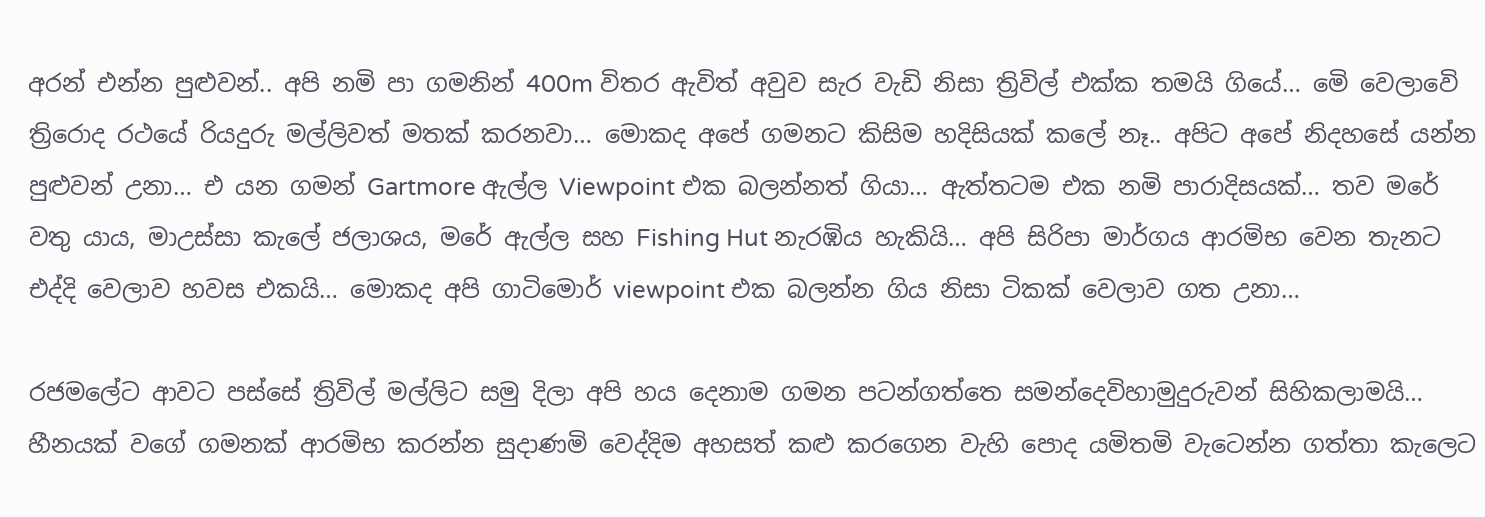අරන් එන්න පුළුවන්.. අපි නමි පා ගමනින් 400m විතර ඇවිත් අවුව සැර වැඩි නිසා ත්‍රිවිල් එක්ක තමයි ගියේ… මෙි වෙලාවෙි ත්‍රිරොද රථයේ රියදුරු මල්ලිවත් මතක් කරනවා… මොකද අපේ ගමනට කිසිම හදිසියක් කලේ නෑ.. අපිට අපේ නිදහසේ යන්න පුළුවන් උනා… එ යන ගමන් Gartmore ඇල්ල Viewpoint එක බලන්නත් ගියා… ඇත්තටම එක නමි පාරාදිසයක්… තව මරේ වතු යාය, මාඋස්සා කැලේ ජලාශය, මරේ ඇල්ල සහ Fishing Hut නැරඹිය හැකියි… අපි සිරිපා මාර්ගය ආරමිභ වෙන තැනට එද්දි වෙලාව හවස එකයි… මොකද අපි ගාටිමොර් viewpoint එක බලන්න ගිය නිසා ටිකක් වෙලාව ගත උනා…

රජමලේට ආවට පස්සේ ත්‍රිවිල් මල්ලිට සමු දිලා අපි හය දෙනාම ගමන පටන්ගත්තෙ සමන්දෙවිහාමුදුරුවන් සිහිකලාමයි… හීනයක් වගේ ගමනක් ආරමිභ කරන්න සුදාණමි වෙද්දිම අහසත් කළු කරගෙන වැහි පොද යමිතමි වැටෙන්න ගත්තා කැලෙට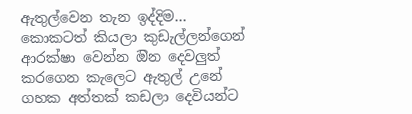ඇතුල්වෙන තැන ඉද්දිම… කොකටත් කියලා කුඩැල්ලන්ගෙන් ආරක්ෂා වෙන්න ඔින දෙවලුත් කරගෙන කැලෙට ඇතුල් උනේ ගහක අත්තක් කඩලා දෙවියන්ට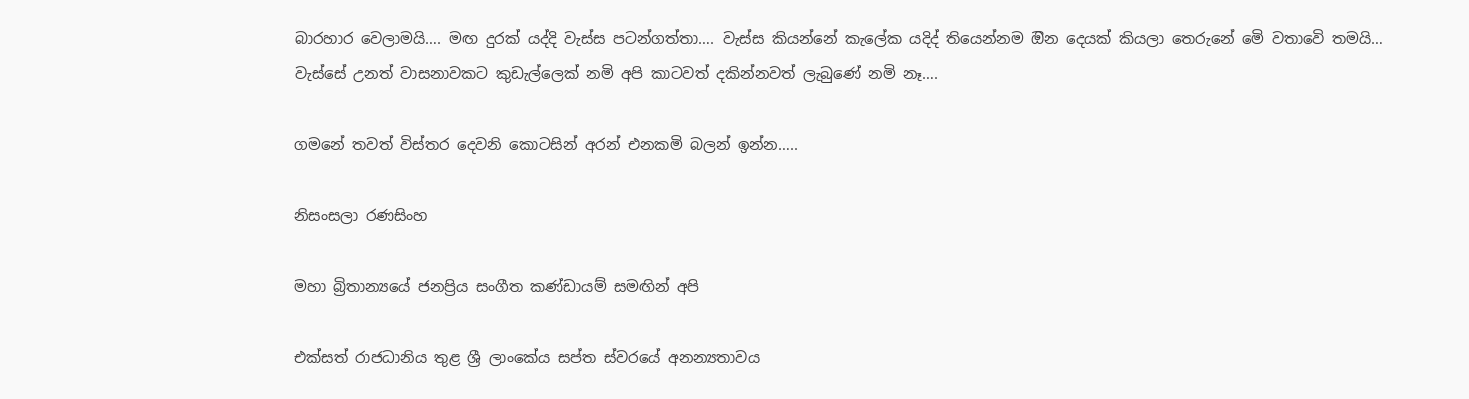බාරහාර වෙලාමයි…. මඟ දුරක් යද්දි වැස්ස පටන්ගත්තා…. වැස්ස කියන්නේ කැලේක යදිද් තියෙන්නම ඔින දෙයක් කියලා තෙරුනේ මෙි වතාවෙි තමයි… වැස්සේ උනත් වාසනාවකට කුඩැල්ලෙක් නමි අපි කාටවත් දකින්නවත් ලැබුණේ නමි නෑ….

ගමනේ තවත් විස්තර දෙවනි කොටසින් අරන් එනකමි බලන් ඉන්න…..

නිසංසලා රණසිංහ

මහා බ්‍රිතාන්‍යයේ ජනප්‍රිය සංගීත කණ්ඩායම් සමඟින් අපි

එක්සත් රාජධානිය තුළ ශ්‍රී ලාංකේය සප්ත ස්වරයේ අනන්‍යතාවය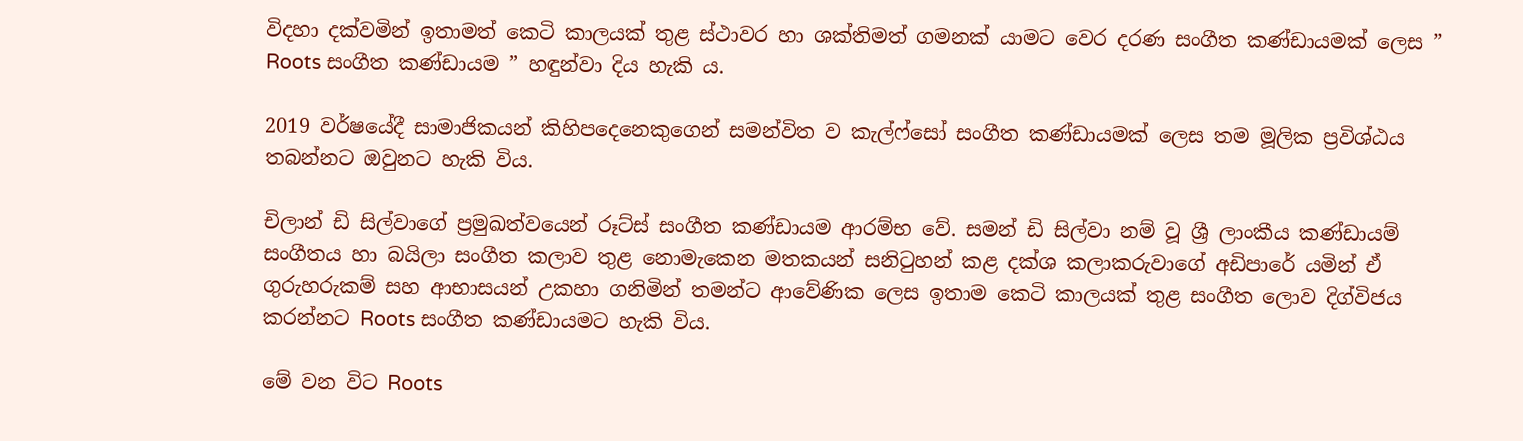විදහා දක්වමින් ඉතාමත් කෙටි කාලයක් තුළ ස්ථාවර හා ශක්තිමත් ගමනක් යාමට වෙර දරණ සංගීත කණ්ඩායමක් ලෙස ” Roots සංගීත කණ්ඩායම ” හඳුන්වා දිය හැකි ය.

2019 වර්ෂයේදී සාමාජිකයන් කිහිපදෙනෙකුගෙන් සමන්විත ව කැල්ෆ්සෝ සංගීත කණ්ඩායමක් ලෙස තම මූලික ප්‍රවිශ්ඨය තබන්නට ඔවුනට හැකි විය.

චිලාන් ඩි සිල්වාගේ ප්‍රමුඛත්වයෙන් රූට්ස් සංගීත කණ්ඩායම ආරම්භ වේ. සමන් ඩි සිල්වා නම් වූ ශ්‍රී ලාංකීය කණ්ඩායම් සංගීතය හා බයිලා සංගීත කලාව තුළ නොමැකෙන මතකයන් සනිටුහන් කළ දක්ශ කලාකරුවාගේ අඩිපාරේ යමින් ඒ ගුරුහරුකම් සහ ආභාසයන් උකහා ගනිමින් තමන්ට ආවේණික ලෙස ඉතාම කෙටි කාලයක් තුළ සංගීත ලොව දිග්විජය කරන්නට Roots සංගීත කණ්ඩායමට හැකි විය.

මේ වන විට Roots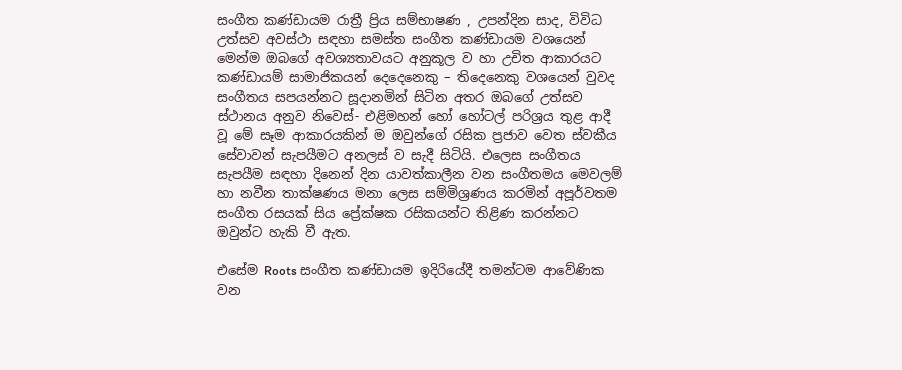සංගීත කණ්ඩායම රාත්‍රී ප්‍රිය සම්භාෂණ , උපන්දින සාද, විවිධ උත්සව අවස්ථා සඳහා සමස්ත සංගීත කණ්ඩායම වශයෙන් මෙන්ම ඔබගේ අවශ්‍යතාවයට අනුකූල ව හා උචිත ආකාරයට කණ්ඩායම් සාමාජිකයන් දෙදෙනෙකු – තිදෙනෙකු වශයෙන් වුවද සංගීතය සපයන්නට සූදානමින් සිටින අතර ඔබගේ උත්සව ස්ථානය අනුව නිවෙස්- එළිමහන් හෝ හෝටල් පරිශ්‍රය තුළ ආදී වූ මේ සෑම ආකාරයකින් ම ඔවුන්ගේ රසික ප්‍රජාව වෙත ස්වකීය සේවාවන් සැපයීමට අනලස් ව සැදී සිටියි. එලෙස සංගීතය සැපයීම සඳහා දිනෙන් දින යාවත්කාලීන වන සංගීතමය මෙවලම් හා නවීන තාක්ෂණය මනා ලෙස සම්මිශ්‍රණය කරමින් අපූර්වතම සංගීත රසයක් සිය ප්‍රේක්ෂක රසිකයන්ට තිළිණ කරන්නට ඔවුන්ට හැකි වී ඇත.

එසේම Roots සංගීත කණ්ඩායම ඉදිරියේදී තමන්ටම ආවේණික වන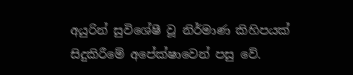අයුරින් සුවිශේෂී වූ නිර්මාණ කිහිපයක් සිදුකිරීමේ අපේක්ෂාවෙන් පසු වේ.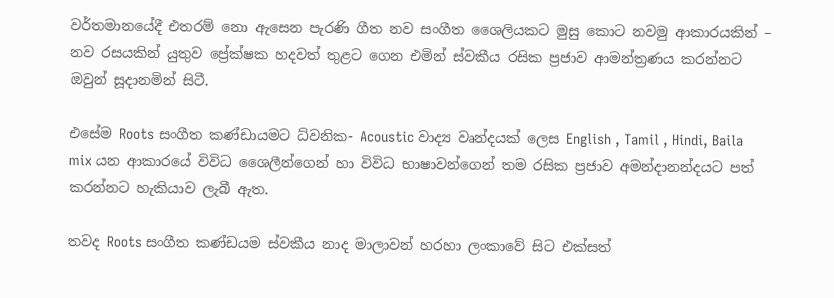වර්තමානයේදී එතරම් නො ඇසෙන පැරණි ගීත නව සංගීත ශෛලියකට මුසු කොට නවමු ආකාරයකින් – නව රසයකින් යුතුව ප්‍රේක්ෂක හදවත් තුළට ගෙන එමින් ස්වකීය රසික ප්‍රජාව ආමන්ත්‍රණය කරන්නට ඔවුන් සූදානමින් සිටී.

එසේම Roots සංගීත කණ්ඩායමට ධ්වනික- Acoustic වාද්‍ය වෘන්දයක් ලෙස English , Tamil , Hindi, Baila mix යන ආකාරයේ විවිධ ශෛලීන්ගෙන් හා විවිධ භාෂාවන්ගෙන් තම රසික ප්‍රජාව අමන්දානන්දයට පත් කරන්නට හැකියාව ලැබී ඇත.

තවද Roots සංගීත කණ්ඩයම ස්වකීය නාද මාලාවන් හරහා ලංකාවේ සිට එක්සත්‍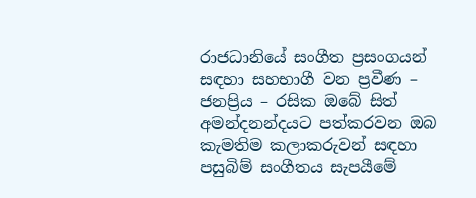රාජධානියේ සංගීත ප්‍රසංගයන් සඳහා සහභාගී වන ප්‍රවීණ – ජනප්‍රිය – රසික ඔබේ සිත් අමන්දනන්දයට පත්කරවන ඔබ කැමතිම කලාකරුවන් සඳහා පසුබිම් සංගීතය සැපයීමේ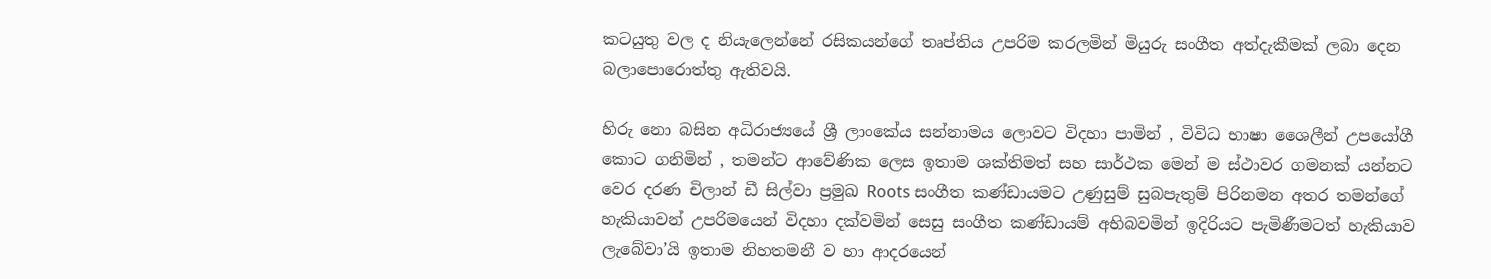කටයුතු වල ද නියැලෙන්නේ රසිකයන්ගේ තෘප්තිය උපරිම කරලමින් මියුරු සංගීත අත්දැකීමක් ලබා දෙන බලාපොරොත්තු ඇතිවයි.

හිරු නො බසින අධිරාජ්‍යයේ ශ්‍රී ලාංකේය සන්නාමය ලොවට විදහා පාමින් , විවිධ භාෂා ශෛලීන් උපයෝගී කොට ගනිමින් , තමන්ට ආවේණික ලෙස ඉතාම ශක්තිමත් සහ සාර්ථක මෙන් ම ස්ථාවර ගමනක් යන්නට වෙර දරණ චිලාන් ඩී සිල්වා ප්‍රමුඛ Roots සංගීත කණ්ඩායමට උණුසුම් සුබපැතුම් පිරිනමන අතර තමන්ගේ හැකියාවන් උපරිමයෙන් විදහා දක්වමින් සෙසු සංගීත කණ්ඩායම් අභිබවමින් ඉදිරියට පැමිණීමටත් හැකියාව ලැබේවා’යි ඉතාම නිහතමනී ව හා ආදරයෙන්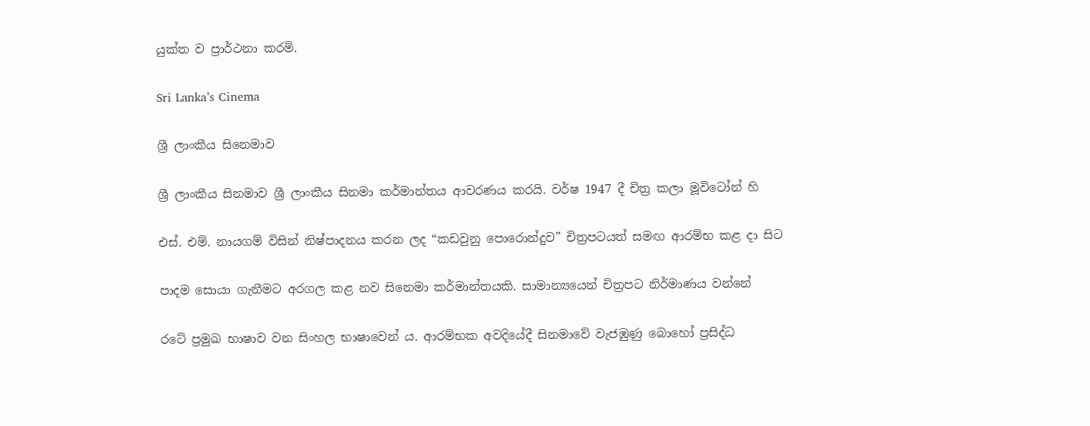යුක්ත ව ප්‍රාර්ථනා කරමි.

Sri Lanka’s Cinema

ශ්‍රී ලාංකීය සිනෙමාව

ශ්‍රී ලාංකීය සිනමාව ශ්‍රී ලාංකීය සිනමා කර්මාන්තය ආවරණය කරයි. වර්ෂ 1947 දී චිත්‍ර කලා මූවිටෝන් හි

එස්. එම්. නායගම් විසින් නිෂ්පාදනය කරන ලද “කඩවුනු පොරොන්දුව” චිත්‍රපටයත් සමඟ ආරම්භ කළ දා සිට

පාදම සොයා ගැනීමට අරගල කළ නව සිනෙමා කර්මාන්තයකි. සාමාන්‍යයෙන් චිත්‍රපට නිර්මාණය වන්නේ

රටේ ප්‍රමුඛ භාෂාව වන සිංහල භාෂාවෙන් ය. ආරම්භක අවදියේදී සිනමාවේ වැජඹුණු බොහෝ ප්‍රසිද්ධ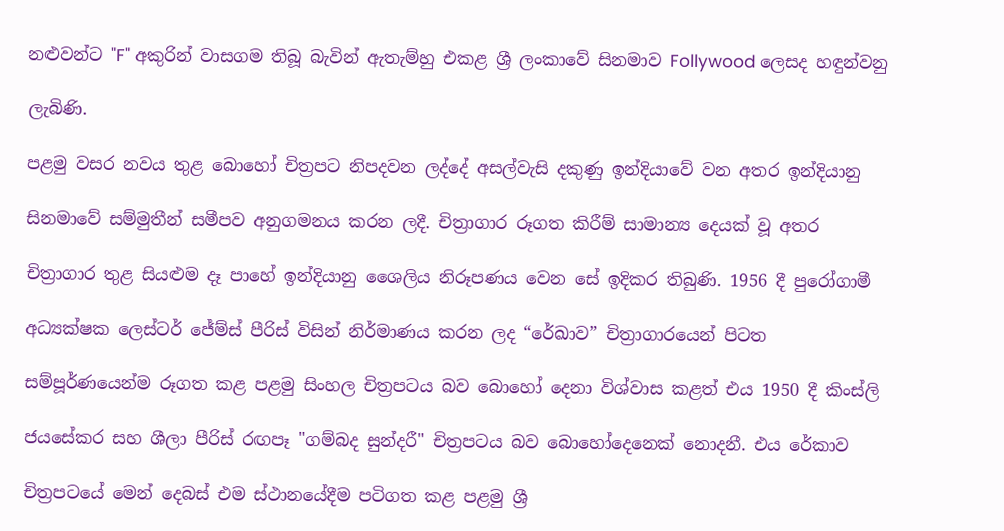නළුවන්ට "F" අකුරින් වාසගම තිබූ බැවින් ඇතැම්හු එකළ ශ්‍රී ලංකාවේ සිනමාව Follywood ලෙසද හඳුන්වනු

ලැබිණි.

පළමු වසර නවය තුළ බොහෝ චිත්‍රපට නිපදවන ලද්දේ අසල්වැසි දකුණු ඉන්දියාවේ වන අතර ඉන්දියානු

සිනමාවේ සම්මුතීන් සමීපව අනුගමනය කරන ලදී. චිත්‍රාගාර රූගත කිරීම් සාමාන්‍ය දෙයක් වූ අතර

චිත්‍රාගාර තුළ සියළුම දෑ පාහේ ඉන්දියානු ශෛලිය නිරූපණය වෙන සේ ඉදිකර තිබුණි. 1956 දී පුරෝගාමී

අධ්‍යක්ෂක ලෙස්ටර් ජේම්ස් පීරිස් විසින් නිර්මාණය කරන ලද “රේඛාව” චිත්‍රාගාරයෙන් පිටත

සම්පූර්ණයෙන්ම රූගත කළ පළමු සිංහල චිත්‍රපටය බව බොහෝ දෙනා විශ්වාස කළත් එය 1950 දී කිංස්ලි

ජයසේකර සහ ශීලා පීරිස් රඟපෑ "ගම්බද සුන්දරී" චිත්‍රපටය බව බොහෝදෙනෙක් නොදනී. එය රේකාව

චිත්‍රපටයේ මෙන් දෙබස් එම ස්ථානයේදීම පටිගත කළ පළමු ශ්‍රී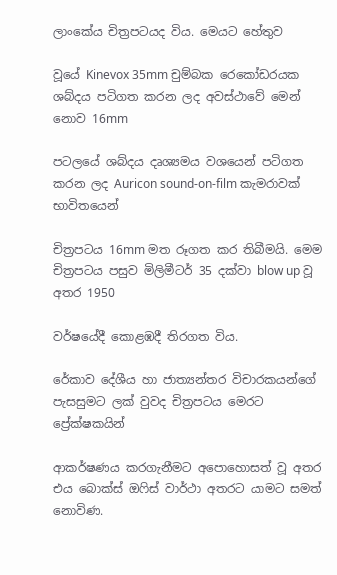ලාංකේය චිත්‍රපටයද විය. මෙයට හේතුව

වූයේ Kinevox 35mm චුම්බක රෙකෝඩරයක ශබ්දය පටිගත කරන ලද අවස්ථාවේ මෙන් නොව 16mm

පටලයේ ශබ්දය දෘශ්‍යමය වශයෙන් පටිගත කරන ලද Auricon sound-on-film කැමරාවක් භාවිතයෙන්

චිත්‍රපටය 16mm මත රූගත කර තිබීමයි. මෙම චිත්‍රපටය පසුව මිලිමීටර් 35 දක්වා blow up වූ අතර 1950

වර්ෂයේදී කොළඹදී තිරගත විය.

රේකාව දේශීය හා ජාත්‍යන්තර විචාරකයන්ගේ පැසසුමට ලක් වුවද චිත්‍රපටය මෙරට ප්‍රේක්ෂකයින්

ආකර්ෂණය කරගැනීමට අපොහොසත් වූ අතර එය බොක්ස් ඔෆිස් වාර්ථා අතරට යාමට සමත් නොවිණ.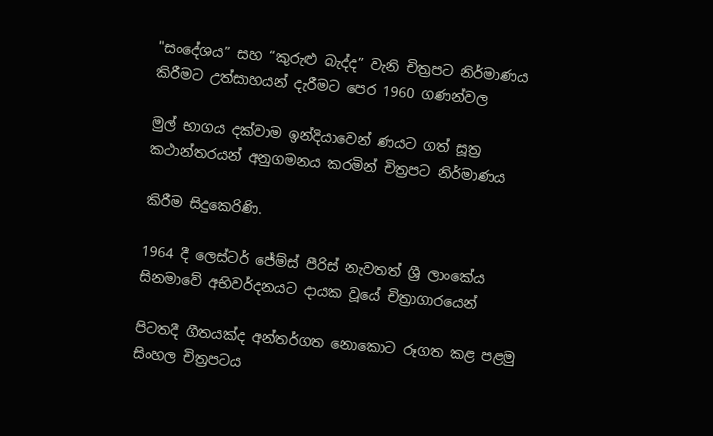"සංදේශය” සහ “කුරුළු බැද්ද” වැනි චිත්‍රපට නිර්මාණය කිරීමට උත්සාහයන් දැරීමට පෙර 1960 ගණන්වල

මුල් භාගය දක්වාම ඉන්දියාවෙන් ණයට ගත් සූත්‍ර කථාන්තරයන් අනුගමනය කරමින් චිත්‍රපට නිර්මාණය

කිරීම සිදුකෙරිණි.

1964 දී ලෙස්ටර් ජේම්ස් පීරිස් නැවතත් ශ්‍රී ලාංකේය සිනමාවේ අභිවර්දනයට දායක වූයේ චිත්‍රාගාරයෙන්

පිටතදී ගීතයක්ද අන්තර්ගත නොකොට රූගත කළ පළමු සිංහල චිත්‍රපටය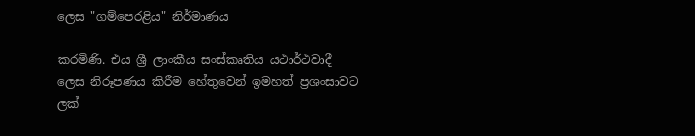ලෙස "ගම්පෙරළිය" නිර්මාණය

කරමිණි. එය ශ්‍රී ලාංකීය සංස්කෘතිය යථාර්ථවාදී ලෙස නිරූපණය කිරීම හේතුවෙන් ඉමහත් ප්‍රශංසාවට ලක්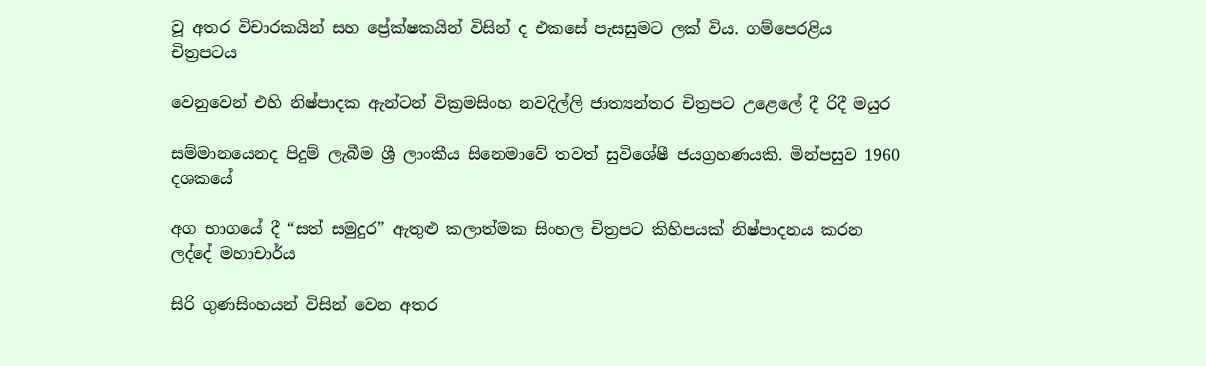වූ අතර විචාරකයින් සහ ප්‍රේක්ෂකයින් විසින් ද එකසේ පැසසුමට ලක් විය. ගම්පෙරළිය චිත්‍රපටය

වෙනුවෙන් එහි නිෂ්පාදක ඇන්ටන් වික්‍රමසිංහ නවදිල්ලි ජාත්‍යන්තර චිත්‍රපට උළෙලේ දී රිදී මයුර

සම්මානයෙනද පිදුම් ලැබීම ශ්‍රී ලාංකීය සිනෙමාවේ තවත් සුවිශේෂී ජයග්‍රහණයකි. මින්පසුව 1960 දශකයේ

අග භාගයේ දී “සත් සමුදුර” ඇතුළු කලාත්මක සිංහල චිත්‍රපට කිහිපයක් නිෂ්පාදනය කරන ලද්දේ මහාචාර්ය

සිරි ගුණසිංහයන් විසින් වෙන අතර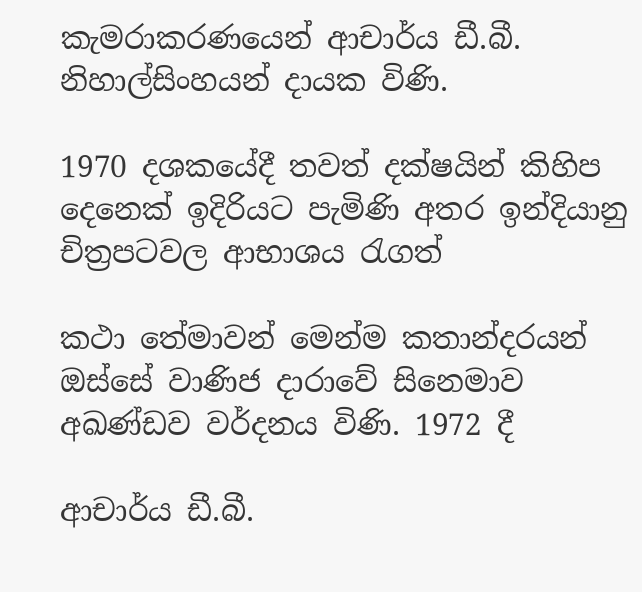කැමරාකරණයෙන් ආචාර්ය ඩී.බී. නිහාල්සිංහයන් දායක විණි.

1970 දශකයේදී තවත් දක්ෂයින් කිහිප දෙනෙක් ඉදිරියට පැමිණි අතර ඉන්දියානු චිත්‍රපටවල ආභාශය රැගත්

කථා තේමාවන් මෙන්ම කතාන්දරයන් ඔස්සේ වාණිජ දාරාවේ සිනෙමාව අඛණ්ඩව වර්දනය විණි. 1972 දී

ආචාර්ය ඩී.බී.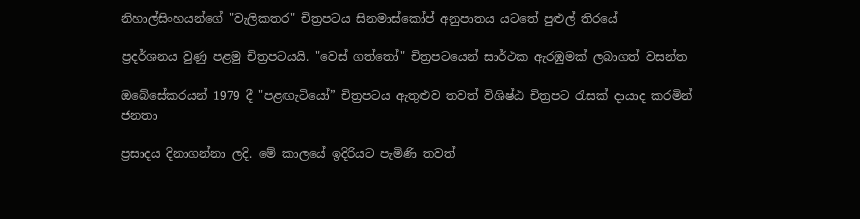නිහාල්සිංහයන්ගේ "වැලිකතර" චිත්‍රපටය සිනමාස්කෝප් අනුපාතය යටතේ පුළුල් තිරයේ

ප්‍රදර්ශනය වුණු පළමු චිත්‍රපටයයි. "වෙස් ගත්තෝ" චිත්‍රපටයෙන් සාර්ථක ඇරඹුමක් ලබාගත් වසන්ත

ඔබේසේකරයන් 1979 දී "පළඟැටියෝ” චිත්‍රපටය ඇතුළුව තවත් විශිෂ්ඨ චිත්‍රපට රැසක් දායාද කරමින් ජනතා

ප්‍රසාදය දිනාගන්නා ලදි. මේ කාලයේ ඉදිරියට පැමිණි තවත්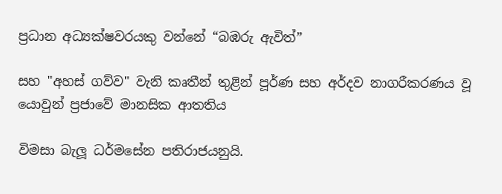ප්‍රධාන අධ්‍යක්ෂවරයකු වන්නේ “බඹරු ඇවිත්”

සහ "අහස් ගව්ව" වැනි කෘතීන් තුළින් පූර්ණ සහ අර්දව නාගරීකරණය වූ යොවුන් ප්‍රජාවේ මානසික ආතතිය

විමසා බැලූ ධර්මසේන පතිරාජයනුයි.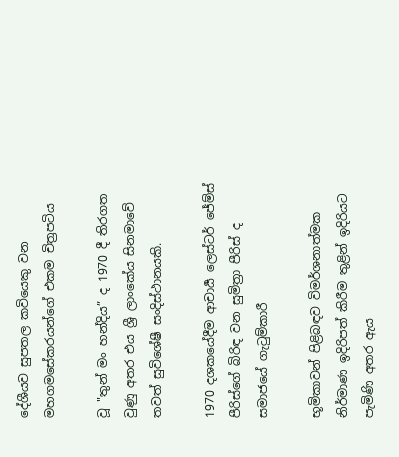දේශීයව සුපතල කවියෙකු වන මහගමසේකරයන්ගේ එකම චිත්‍රපටිය

වූ "තුන් මං හන්දිය” ද 1970 දී තිරගත වුණු අතර එය ශ්‍රී ලාංකේය සිනමාවේ තවත් සුවිශේෂී සංදිස්ථානයකි.

1970 දශකයේදීම ආචාර්‍ය ලෙස්ටර් ජේම්ස් පීරිස්ගේ බිරිඳ වන සුමිත්‍රා පීරිස් ද සමාජයේ ගැටුම්කාරී

භූමිකාවන් පිළිබඳව විමර්ශනාත්මක නිර්මාණ ඉදිරිපත් කිරීම තුළින් ඉදිරියට පැමිණි අතර ඇය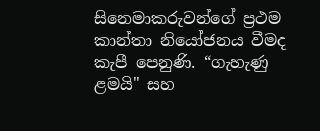සිනෙමාකරුවන්ගේ ප්‍රථම කාන්තා නියෝජනය වීමද කැපී පෙනුණි. “ගැහැණු ළමයි" සහ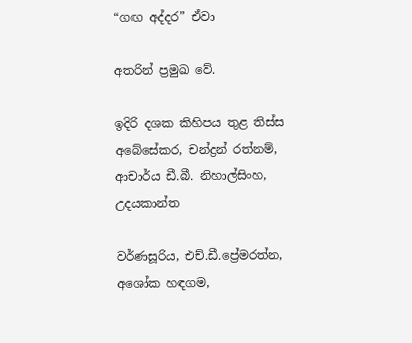“ගඟ අද්දර” ඒවා

අතරින් ප්‍රමුඛ වේ.

ඉදිරි දශක කිහිපය තුළ තිස්ස අබේසේකර, චන්ද්‍රන් රත්නම්, ආචාර්ය ඩී.බී. නිහාල්සිංහ, උදයකාන්ත

වර්ණසූරිය, එච්.ඩී.ප්‍රේමරත්න, අශෝක හඳගම,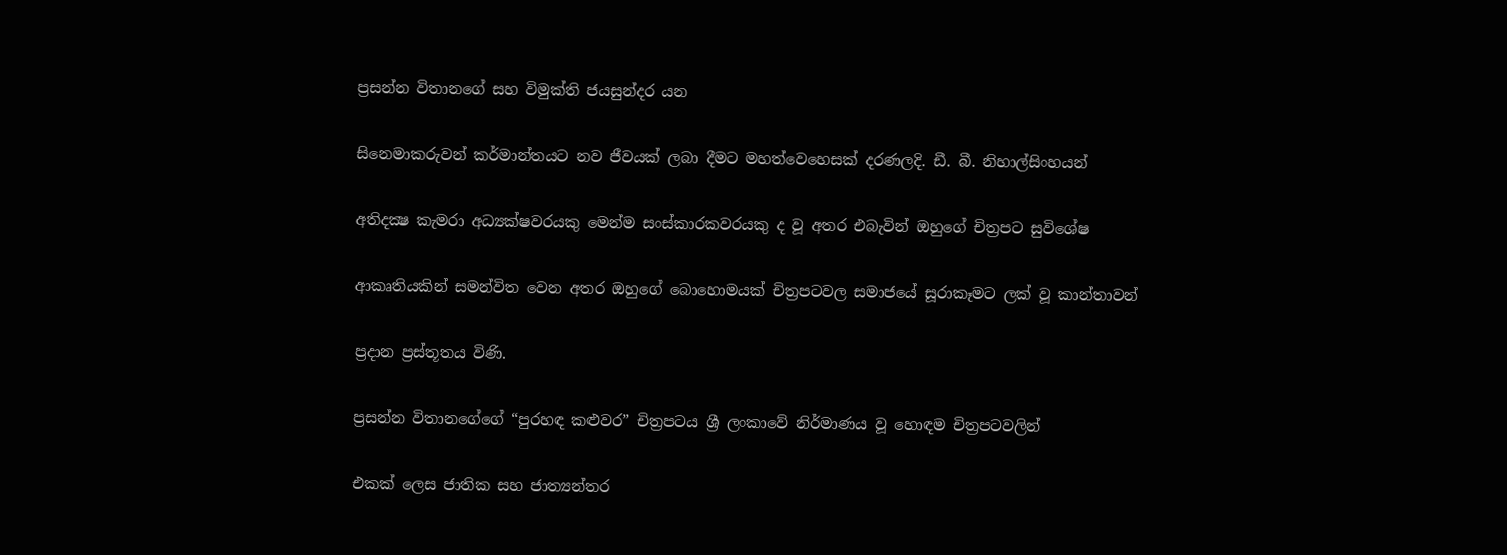ප්‍රසන්න විතානගේ සහ විමුක්ති ජයසුන්දර යන

සිනෙමාකරුවන් කර්මාන්තයට නව ජීවයක් ලබා දීමට මහත්වෙහෙසක් දරණලදි. ඩී. බී. නිහාල්සිංහයන්

අතිදක්‍ෂ කැමරා අධ්‍යක්ෂවරයකු මෙන්ම සංස්කාරකවරයකු ද වූ අතර එබැවින් ඔහුගේ චිත්‍රපට සුවිශේෂ

ආකෘතියකින් සමන්විත වෙන අතර ඔහුගේ බොහොමයක් චිත්‍රපටවල සමාජයේ සූරාකෑමට ලක් වූ කාන්තාවන්

ප්‍රදාන ප්‍රස්තූතය විණි.

ප්‍රසන්න විතානගේගේ “පුරහඳ කළුවර” චිත්‍රපටය ශ්‍රී ලංකාවේ නිර්මාණය වූ හොඳම චිත්‍රපටවලින්

එකක් ලෙස ජාතික සහ ජාත්‍යන්තර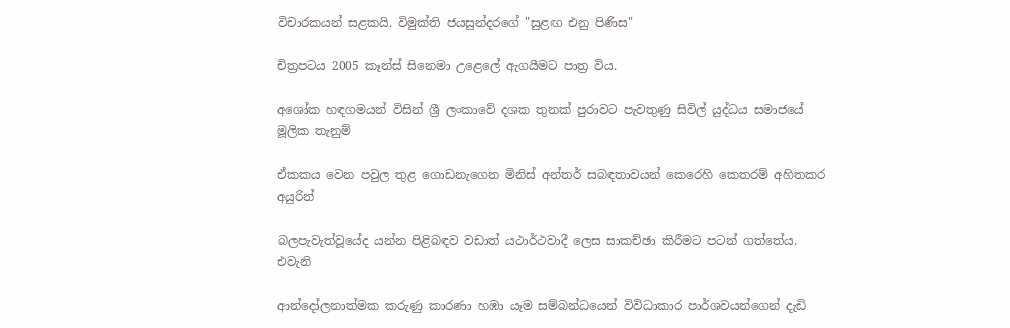විචාරකයන් සළකයි. විමුක්ති ජයසුන්දරගේ "සුළඟ එනු පිණිස"

චිත්‍රපටය 2005 කෑන්ස් සිනෙමා උළෙලේ ඇගයීමට පාත්‍ර විය.

අශෝක හඳගමයන් විසින් ශ්‍රී ලංකාවේ දශක තුනක් පුරාවට පැවතුණු සිවිල් යුද්ධය සමාජයේ මූලික තැනුම්

ඒකකය වෙන පවුල තුළ ගොඩනැගෙන මිනිස් අන්තර් සබඳතාවයන් කෙරෙහි කෙතරම් අහිතකර අයුරින්

බලපැවැත්වූයේද යන්න පිළිබඳව වඩාත් යථාර්ථවාදී ලෙස සාකච්ඡා කිරීමට පටන් ගත්තේය. එවැනි

ආන්දෝලනාත්මක කරුණු කාරණා හඹා යෑම සම්බන්ධයෙන් විවිධාකාර පාර්ශවයන්ගෙන් දැඩි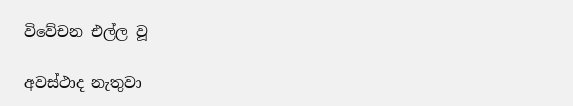විවේචන එල්ල වූ

අවස්ථාද නැතුවා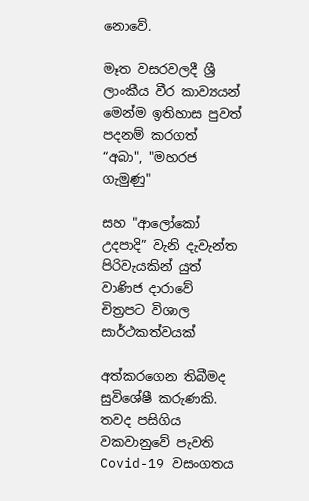නොවේ.

මෑත වසරවලදී ශ්‍රී ලාංකීය වීර කාව්‍යයන් මෙන්ම ඉතිහාස පුවත් පදනම් කරගත් “අබා", "මහරජ ගැමුණු"

සහ "ආලෝකෝ උදපාදි” වැනි දැවැන්ත පිරිවැයකින් යුත් වාණිජ දාරාවේ චිත්‍රපට විශාල සාර්ථකත්වයක්

අත්කරගෙන තිබීමද සුවිශේෂී කරුණකි. තවද පසිගිය වකවානුවේ පැවති Covid-19 වසංගතය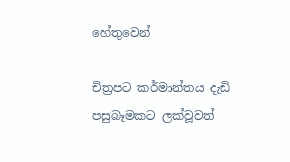හේතුවෙන්

චිත්‍රපට කර්මාන්තය දැඩි පසුබෑමකට ලක්වූවත්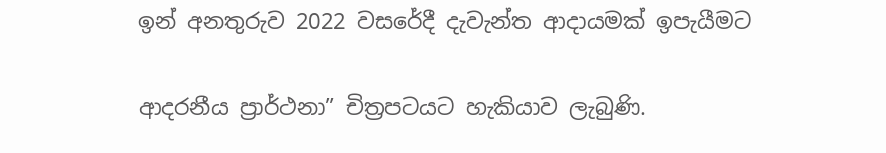ඉන් අනතුරුව 2022 වසරේදී දැවැන්ත ආදායමක් ඉපැයීමට

ආදරනීය ප්‍රාර්ථනා” චිත්‍රපටයට හැකියාව ලැබුණි.